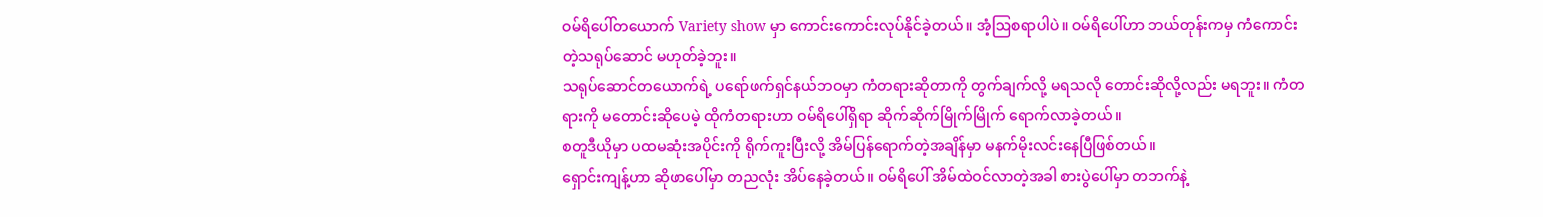ဝမ်ရိပေါ်တယောက် Variety show မှာ ကောင်းကောင်းလုပ်နိုင်ခဲ့တယ်။ အံ့ဩစရာပါပဲ။ ဝမ်ရိပေါ်ဟာ ဘယ်တုန်းကမှ ကံကောင်းတဲ့သရုပ်ဆောင် မဟုတ်ခဲ့ဘူး။
သရုပ်ဆောင်တယောက်ရဲ့ ပရော်ဖက်ရှင်နယ်ဘဝမှာ ကံတရားဆိုတာကို တွက်ချက်လို့ မရသလို တောင်းဆိုလို့လည်း မရဘူး။ ကံတရားကို မတောင်းဆိုပေမဲ့ ထိုကံတရားဟာ ဝမ်ရိပေါ်ရှိရာ ဆိုက်ဆိုက်မြိုက်မြိုက် ရောက်လာခဲ့တယ်။
စတူဒီယိုမှာ ပထမဆုံးအပိုင်းကို ရိုက်ကူးပြီးလို့ အိမ်ပြန်ရောက်တဲ့အချိန်မှာ မနက်မိုးလင်းနေပြီဖြစ်တယ်။
ရှောင်းကျန့်ဟာ ဆိုဖာပေါ်မှာ တညလုံး အိပ်နေခဲ့တယ်။ ဝမ်ရိပေါ် အိမ်ထဲဝင်လာတဲ့အခါ စားပွဲပေါ်မှာ တဘက်နဲ့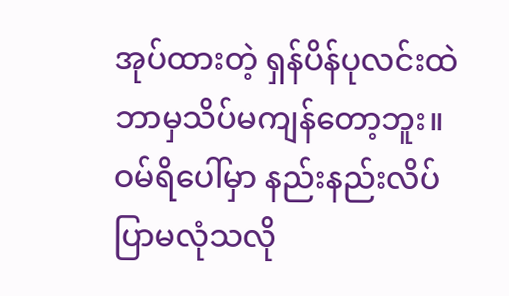အုပ်ထားတဲ့ ရှန်ပိန်ပုလင်းထဲ ဘာမှသိပ်မကျန်တော့ဘူး။ ဝမ်ရိပေါ်မှာ နည်းနည်းလိပ်ပြာမလုံသလို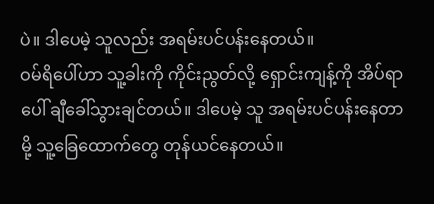ပဲ။ ဒါပေမဲ့ သူလည်း အရမ်းပင်ပန်းနေတယ်။
ဝမ်ရိပေါ်ဟာ သူ့ခါးကို ကိုင်းညွတ်လို့ ရှောင်းကျန့်ကို အိပ်ရာပေါ် ချီခေါ်သွားချင်တယ်။ ဒါပေမဲ့ သူ အရမ်းပင်ပန်းနေတာမို့ သူ့ခြေထောက်တွေ တုန်ယင်နေတယ်။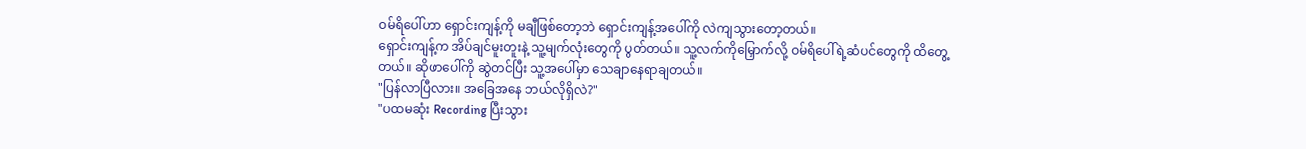ဝမ်ရိပေါ်ဟာ ရှောင်းကျန့်ကို မချီဖြစ်တော့ဘဲ ရှောင်းကျန့်အပေါ်ကို လဲကျသွားတော့တယ်။
ရှောင်းကျန့်က အိပ်ချင်မူးတူးနဲ့ သူ့မျက်လုံးတွေကို ပွတ်တယ်။ သူ့လက်ကိုမြှောက်လို့ ဝမ်ရိပေါ်ရဲ့ဆံပင်တွေကို ထိတွေ့တယ်။ ဆိုဖာပေါ်ကို ဆွဲတင်ပြီး သူ့အပေါ်မှာ သေချာနေရာချတယ်။
"ပြန်လာပြီလား။ အခြေအနေ ဘယ်လိုရှိလဲ?"
"ပထမဆုံး Recording ပြီးသွား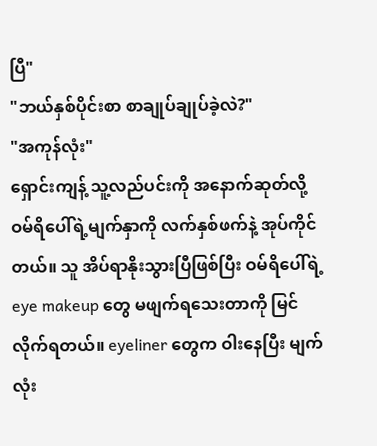ပြီ"
"ဘယ်နှစ်ပိုင်းစာ စာချုပ်ချုပ်ခဲ့လဲ?"
"အကုန်လုံး"
ရှောင်းကျန့် သူ့လည်ပင်းကို အနောက်ဆုတ်လို့ ဝမ်ရိပေါ်ရဲ့မျက်နှာကို လက်နှစ်ဖက်နဲ့ အုပ်ကိုင်တယ်။ သူ အိပ်ရာနိုးသွားပြီဖြစ်ပြီး ဝမ်ရိပေါ်ရဲ့ eye makeup တွေ မဖျက်ရသေးတာကို မြင်လိုက်ရတယ်။ eyeliner တွေက ဝါးနေပြီး မျက်လုံး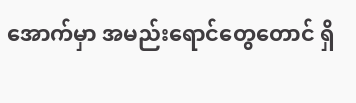အောက်မှာ အမည်းရောင်တွေတောင် ရှိ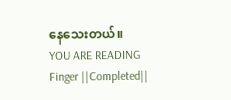နေသေးတယ်။
YOU ARE READING
Finger ||Completed||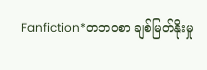Fanfiction*တဘဝစာ ချစ်မြတ်နိုးမှု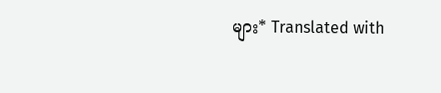များ* Translated with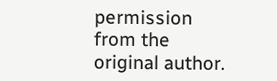permission from the original author.